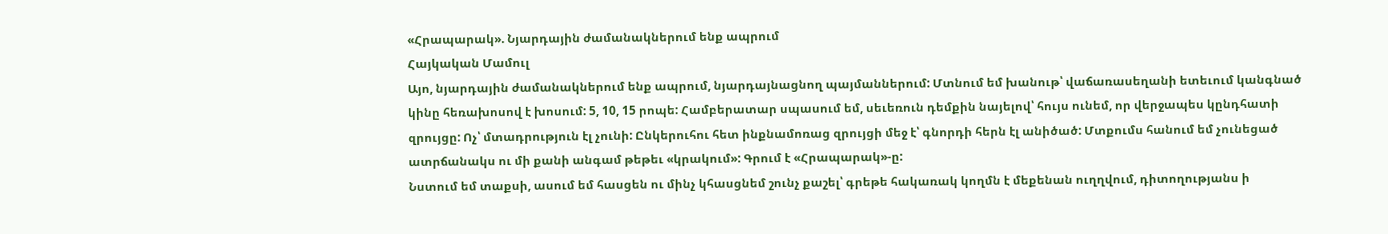«Հրապարակ». Նյարդային ժամանակներում ենք ապրում
Հայկական Մամուլ
Այո, նյարդային ժամանակներում ենք ապրում, նյարդայնացնող պայմաններում: Մտնում եմ խանութ՝ վաճառասեղանի ետեւում կանգնած կինը հեռախոսով է խոսում: 5, 10, 15 րոպե: Համբերատար սպասում եմ, սեւեռուն դեմքին նայելով՝ հույս ունեմ, որ վերջապես կընդհատի զրույցը: Ոչ՝ մտադրություն էլ չունի: Ընկերուհու հետ ինքնամոռաց զրույցի մեջ է՝ գնորդի հերն էլ անիծած: Մտքումս հանում եմ չունեցած ատրճանակս ու մի քանի անգամ թեթեւ «կրակում»: Գրում է «Հրապարակ»-ը:
Նստում եմ տաքսի, ասում եմ հասցեն ու մինչ կհասցնեմ շունչ քաշել՝ գրեթե հակառակ կողմն է մեքենան ուղղվում, դիտողությանս ի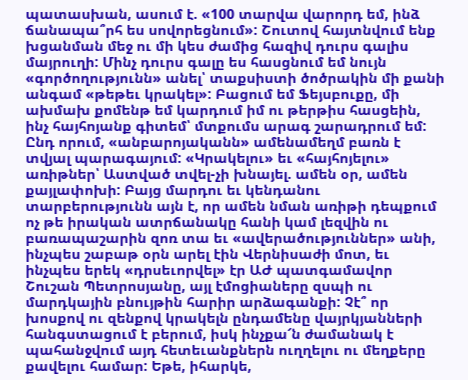պատասխան, ասում է. «100 տարվա վարորդ եմ, ինձ ճանապա՞րհ ես սովորեցնում»: Շուտով հայտնվում ենք խցանման մեջ ու մի կես ժամից հազիվ դուրս գալիս մայրուղի: Մինչ դուրս գալը ես հասցնում եմ նույն «գործողությունն» անել՝ տաքսիստի ծոծրակին մի քանի անգամ «թեթեւ կրակել»: Բացում եմ Ֆեյսբուքը, մի ախմախ քոմենթ եմ կարդում իմ ու թերթիս հասցեին, ինչ հայհոյանք գիտեմ՝ մտքումս արագ շարադրում եմ:
Ընդ որում, «անբարոյականն» ամենամեղմ բառն է տվյալ պարագայում: «Կրակելու» եւ «հայհոյելու» առիթներ՝ Աստված տվել-չի խնայել. ամեն օր, ամեն քայլափոխի: Բայց մարդու եւ կենդանու տարբերությունն այն է, որ ամեն նման առիթի դեպքում ոչ թե իրական ատրճանակը հանի կամ լեզվին ու բառապաշարին զոռ տա եւ «ավերածություններ» անի, ինչպես շաբաթ օրն արել էին Վերնիսաժի մոտ, եւ ինչպես երեկ «դրսեւորվել» էր ԱԺ պատգամավոր Շուշան Պետրոսյանը, այլ էմոցիաները զսպի ու մարդկային բնույթին հարիր արձագանքի: Չէ՞ որ խոսքով ու զենքով կրակելն ընդամենը վայրկյանների հանգստացում է բերում, իսկ ինչքա՜ն ժամանակ է պահանջվում այդ հետեւանքներն ուղղելու ու մեղքերը քավելու համար: Եթե, իհարկե,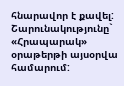հնարավոր է քավել:
Շարունակությունը` «Հրապարակ» օրաթերթի այսօրվա համարում: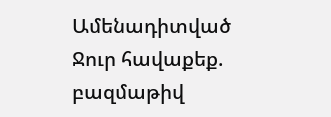Ամենադիտված
Ջուր հավաքեք. բազմաթիվ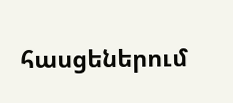հասցեներում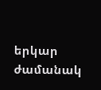երկար ժամանակ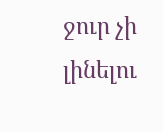ջուր չի լինելու